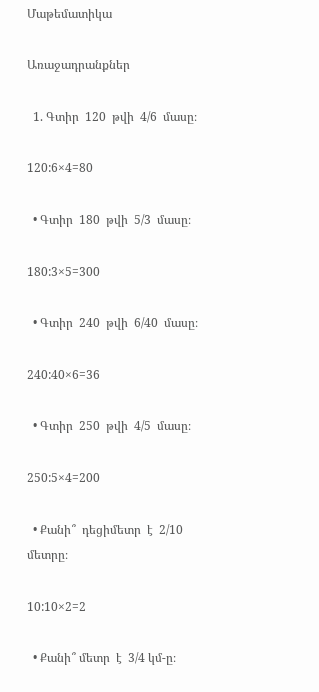Մաթեմատիկա

Առաջադրանքներ

  1. Գտիր  120  թվի  4/6  մասը։

120:6×4=80

  • Գտիր  180  թվի  5/3  մասը։

180:3×5=300

  • Գտիր  240  թվի  6/40  մասը։

240:40×6=36

  • Գտիր  250  թվի  4/5  մասը։

250:5×4=200

  • Քանի՞  դեցիմետր  է  2/10 մետրը։

10:10×2=2

  • Քանի՞ մետր  է  3/4 կմ-ը։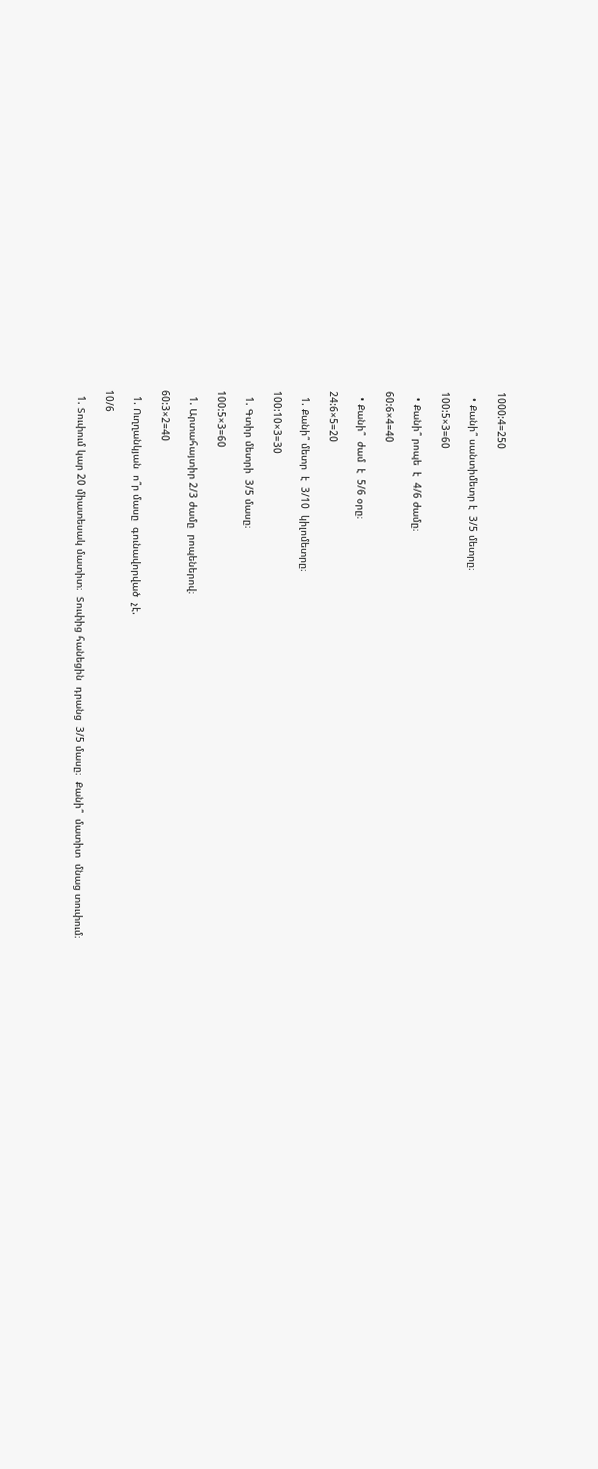1000:4=250

  • Քանի՞ սանտիմետր է  3/5 մետրը։

100:5×3=60

  • Քանի՞ րոպե  է  4/6 ժամը։

60:6×4=40

  • Քանի՞  ժամ  է  5/6 օրը։

24:6×5=20

  1. Քանի՞ մետր  է  3/10  կիլոմետրը։

100:10×3=30

  1. Գտիր մետրի  3/5 մասը։

100:5×3=60

  1. Արտահայտիր 2/3 ժամը  րոպեներով։

60:3×2=40

  1. Ուղղանկյան  ո՞ր մասը  գունավորված  չէ.

10/6

  1. Տուփում կար 20 միատեսակ մատիտ։  Տուփից հանեցին  դրանց  3/5 մասը։  Քանի՞  մատիտ  մնաց տուփում։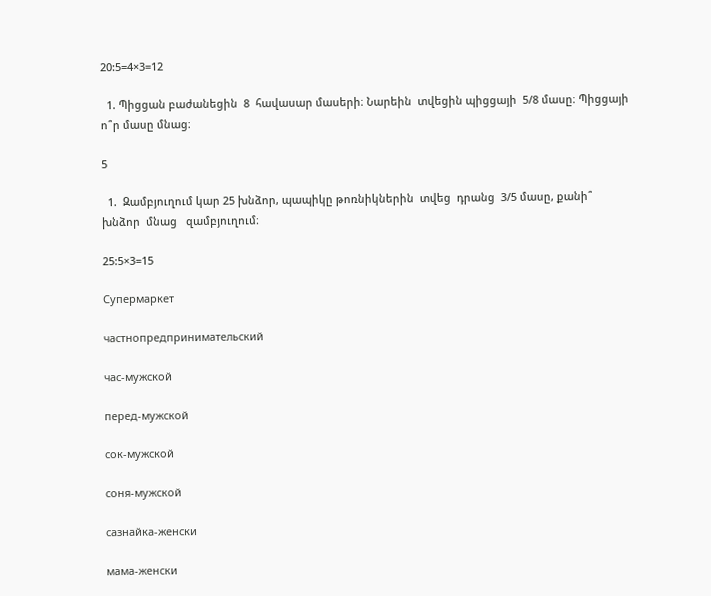20:5=4×3=12

  1. Պիցցան բաժանեցին  8  հավասար մասերի։ Նարեին  տվեցին պիցցայի  5/8 մասը։ Պիցցայի ո՞ր մասը մնաց։

5

  1.  Զամբյուղում կար 25 խնձոր, պապիկը թոռնիկներին  տվեց  դրանց  3/5 մասը, քանի՞  խնձոր  մնաց   զամբյուղում։

25:5×3=15

Супермаркет

частнопредпринимательский

час-мужской

перед-мужской

сок-мужской

соня-мужской

сазнайка-женски

мама-женски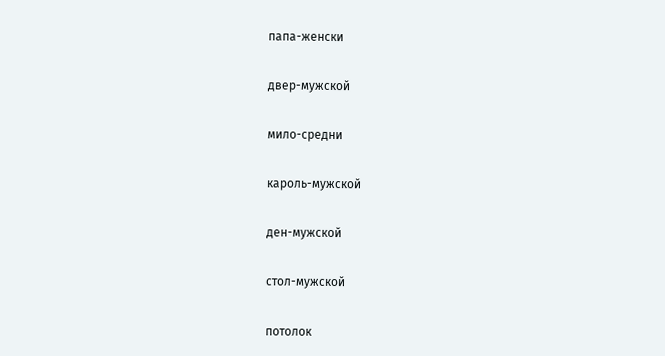папа-женски

двер-мужской

мило-средни

кароль-мужской

ден-мужской

стол-мужской

потолок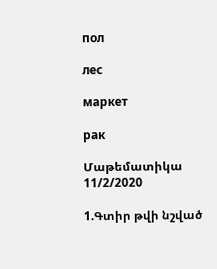пол

лес

маркет

рак

Մաթեմատիկա 11/2/2020

1.Գտիր թվի նշված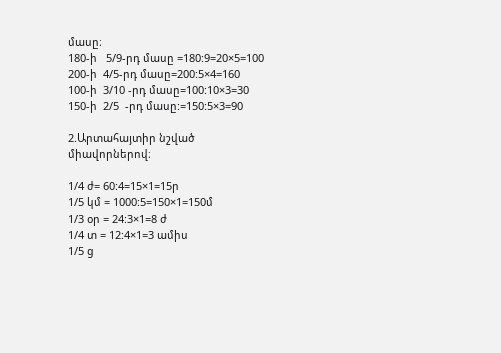մասը։
180-ի   5/9-րդ մասը =180:9=20×5=100
200-ի  4/5-րդ մասը=200:5×4=160
100-ի  3/10 -րդ մասը=100:10×3=30
150-ի  2/5  -րդ մասը:=150:5×3=90

2.Արտահայտիր նշված միավորներով։

1/4 ժ= 60:4=15×1=15ր
1/5 կմ = 1000:5=150×1=150մ
1/3 օր = 24:3×1=8 ժ
1/4 տ = 12:4×1=3 ամիս
1/5 ց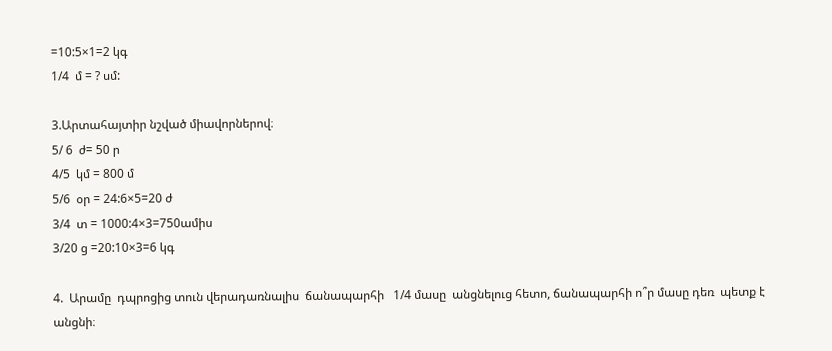=10:5×1=2 կգ
1/4  մ = ? սմ:

3.Արտահայտիր նշված միավորներով։
5/ 6  ժ= 50 ր
4/5  կմ = 800 մ
5/6  օր = 24:6×5=20 ժ
3/4  տ = 1000:4×3=750ամիս
3/20 ց =20:10×3=6 կգ

4.  Արամը  դպրոցից տուն վերադառնալիս  ճանապարհի   1/4 մասը  անցնելուց հետո, ճանապարհի ո՞ր մասը դեռ  պետք է անցնի։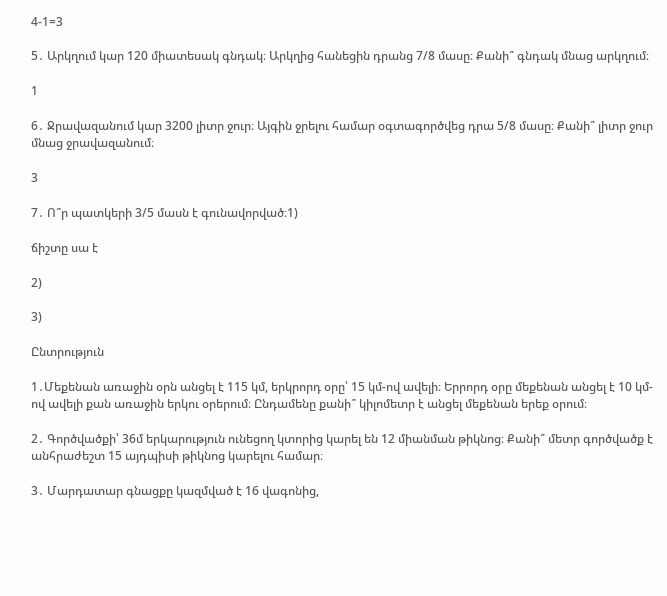4-1=3

5․ Արկղում կար 120 միատեսակ գնդակ։ Արկղից հանեցին դրանց 7/8 մասը։ Քանի՞ գնդակ մնաց արկղում։

1

6․ Ջրավազանում կար 3200 լիտր ջուր։ Այգին ջրելու համար օգտագործվեց դրա 5/8 մասը։ Քանի՞ լիտր ջուր մնաց ջրավազանում։

3

7․ Ո՞ր պատկերի 3/5 մասն է գունավորված։1)

ճիշտը սա է

2)

3)

Ընտրություն

1․Մեքենան առաջին օրն անցել է 115 կմ, երկրորդ օրը՝ 15 կմ-ով ավելի։ Երրորդ օրը մեքենան անցել է 10 կմ-ով ավելի քան առաջին երկու օրերում։ Ընդամենը քանի՞ կիլոմետր է անցել մեքենան երեք օրում։

2․ Գործվածքի՝ 36մ երկարություն ունեցող կտորից կարել են 12 միանման թիկնոց։ Քանի՞ մետր գործվածք է անհրաժեշտ 15 այդպիսի թիկնոց կարելու համար։

3․ Մարդատար գնացքը կազմված է 16 վագոնից,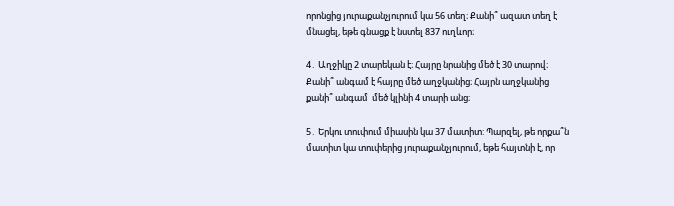որոնցից յուրաքանչյուրում կա 56 տեղ։ Քանի՞ ազատ տեղ է մնացել, եթե գնացք է նստել 837 ուղևոր։

4․ Աղջիկը 2 տարեկան է։ Հայրը նրանից մեծ է 30 տարով։ Քանի՞ անգամ է հայրը մեծ աղջկանից։ Հայրն աղջկանից քանի՞ անգամ  մեծ կլինի 4 տարի անց։

5․ Երկու տուփում միասին կա 37 մատիտ: Պարզել, թե որքա՞ն մատիտ կա տուփերից յուրաքանչյուրում, եթե հայտնի է, որ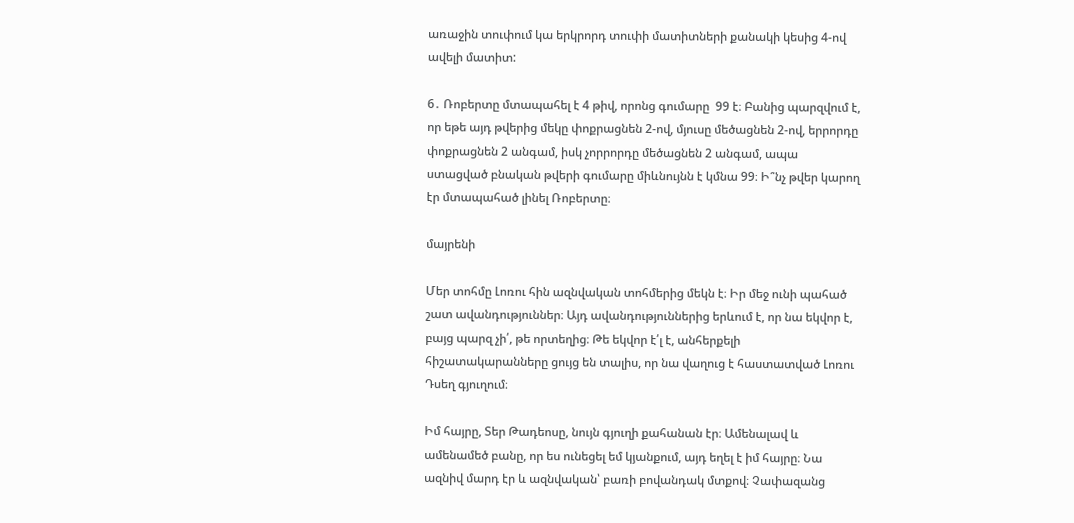առաջին տուփում կա երկրորդ տուփի մատիտների քանակի կեսից 4-ով ավելի մատիտ:

6․ Ռոբերտը մտապահել է 4 թիվ, որոնց գումարը  99 է։ Բանից պարզվում է, որ եթե այդ թվերից մեկը փոքրացնեն 2-ով, մյուսը մեծացնեն 2-ով, երրորդը փոքրացնեն 2 անգամ, իսկ չորրորդը մեծացնեն 2 անգամ, ապա ստացված բնական թվերի գումարը միևնույնն է կմնա 99։ Ի՞նչ թվեր կարող էր մտապահած լինել Ռոբերտը։

մայրենի

Մեր տոհմը Լոռու հին ազնվական տոհմերից մեկն է։ Իր մեջ ունի պահած շատ ավանդություններ։ Այդ ավանդություններից երևում է, որ նա եկվոր է, բայց պարզ չի՛, թե որտեղից։ Թե եկվոր է՛լ է, անհերքելի հիշատակարանները ցույց են տալիս, որ նա վաղուց է հաստատված Լոռու Դսեղ գյուղում։

Իմ հայրը, Տեր Թադեոսը, նույն գյուղի քահանան էր։ Ամենալավ և ամենամեծ բանը, որ ես ունեցել եմ կյանքում, այդ եղել է իմ հայրը։ Նա ազնիվ մարդ էր և ազնվական՝ բառի բովանդակ մտքով։ Չափազանց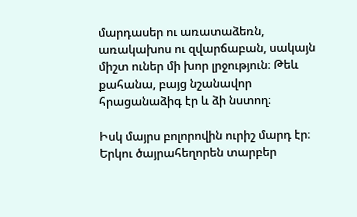մարդասեր ու առատաձեռն, առակախոս ու զվարճաբան, սակայն միշտ ուներ մի խոր լրջություն։ Թեև քահանա, բայց նշանավոր հրացանաձիգ էր և ձի նստող։

Իսկ մայրս բոլորովին ուրիշ մարդ էր։ Երկու ծայրահեղորեն տարբեր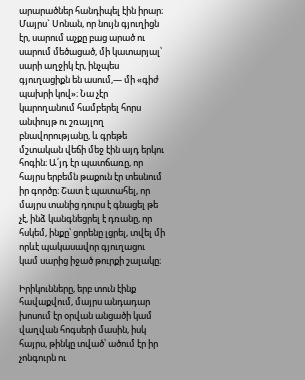արարածներ հանդիպել էին իրար։ Մայրս` Սոնան, որ նույն գյուղիցն էր, սարում աչքը բաց արած ու սարում մեծացած, մի կատարյալ՝ սարի աղջիկ էր, ինչպես գյուղացիքն են ասում,— մի «գիժ պախրի կով»։ Նա չէր կարողանում համբերել հորս անփույթ ու շռայլող բնավորությանը, և գրեթե մշտական վեճի մեջ էին այդ երկու հոգին։ Ա՛յդ էր պատճառը, որ հայրս երբեմն թաքուն էր տեսնում իր գործը։ Շատ է պատահել, որ մայրս տանից դուրս է գնացել թե չէ, ինձ կանգնեցրել է դռանը, որ հսկեմ, ինքը՝ ցորենը լցրել, տվել մի որևէ պակասավոր գյուղացու կամ սարից իջած թուրքի շալակը։

Իրիկունները, երբ տուն էինք հավաքվում, մայրս անդադար խոսում էր օրվան անցածի կամ վաղվան հոգսերի մասին, իսկ հայրս, թինկը տված՝ ածում էր իր չոնգուրն ու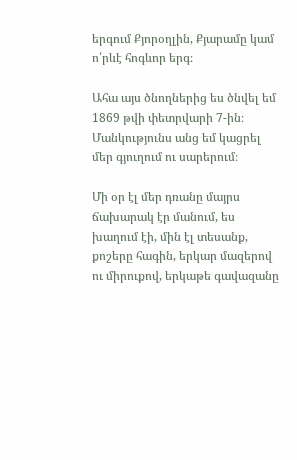երգում Քյորօղլին, Քյարամը կամ ո՛րևէ հոգևոր երգ։

Ահա այս ծնողներից ես ծնվել եմ 1869 թվի փետրվարի 7-ին։ Մանկությունս անց եմ կացրել մեր գյուղում ու սարերում։

Մի օր էլ մեր դռանը մայրս ճախարակ էր մանում, ես խաղում էի, մին էլ տեսանք, քոշերը հագին, երկար մազերով ու միրուքով, երկաթե գավազանը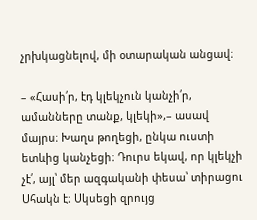չրխկացնելով, մի օտարական անցավ։

– «Հասի՛ր, էդ կլեկչուն կանչի՛ր, ամանները տանք, կլեկի»,– ասավ մայրս։ Խաղս թողեցի, ընկա ուստի ետևից կանչեցի։ Դուրս եկավ, որ կլեկչի չէ՛, այլ՝ մեր ազգականի փեսա՝ տիրացու Սհակն է։ Սկսեցի զրույց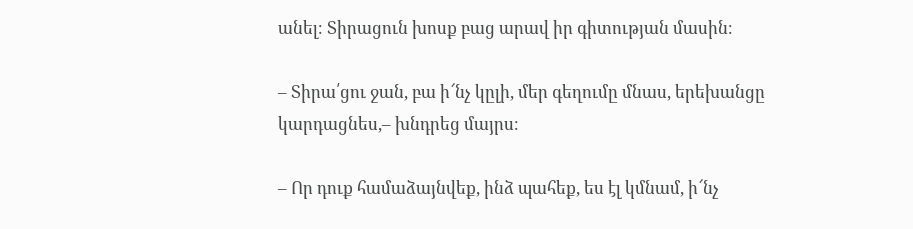անել։ Տիրացուն խոսք բաց արավ իր գիտության մասին։

– Տիրա՛ցու ջան, բա ի՜նչ կըլի, մեր գեղումը մնաս, երեխանցը կարդացնես,– խնդրեց մայրս։

– Որ դուք համաձայնվեք, ինձ պահեք, ես էլ կմնամ, ի՜նչ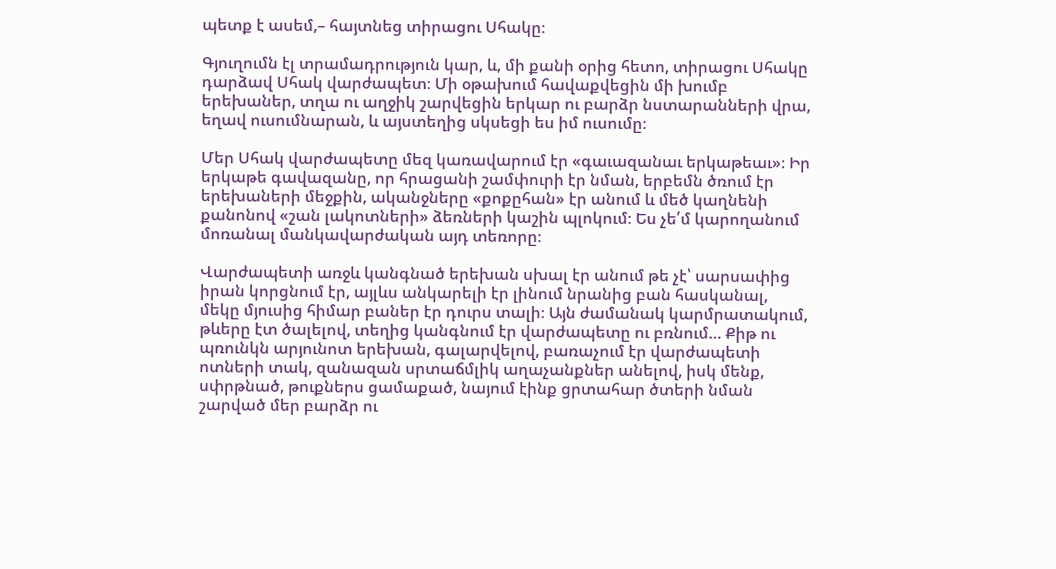պետք է ասեմ,– հայտնեց տիրացու Սհակը։

Գյուղումն էլ տրամադրություն կար, և, մի քանի օրից հետո, տիրացու Սհակը դարձավ Սհակ վարժապետ։ Մի օթախում հավաքվեցին մի խումբ երեխաներ, տղա ու աղջիկ շարվեցին երկար ու բարձր նստարանների վրա, եղավ ուսումնարան, և այստեղից սկսեցի ես իմ ուսումը։

Մեր Սհակ վարժապետը մեզ կառավարում էր «գաւազանաւ երկաթեաւ»։ Իր երկաթե գավազանը, որ հրացանի շամփուրի էր նման, երբեմն ծռում էր երեխաների մեջքին, ականջները «քոքըհան» էր անում և մեծ կաղնենի քանոնով «շան լակոտների» ձեռների կաշին պլոկում։ Ես չե՛մ կարողանում մոռանալ մանկավարժական այդ տեռորը։

Վարժապետի առջև կանգնած երեխան սխալ էր անում թե չէ՝ սարսափից իրան կորցնում էր, այլևս անկարելի էր լինում նրանից բան հասկանալ, մեկը մյուսից հիմար բաներ էր դուրս տալի։ Այն ժամանակ կարմրատակում,  թևերը էտ ծալելով, տեղից կանգնում էր վարժապետը ու բռնում… Քիթ ու պռունկն արյունոտ երեխան, գալարվելով, բառաչում էր վարժապետի ոտների տակ, զանազան սրտաճմլիկ աղաչանքներ անելով, իսկ մենք, սփրթնած, թուքներս ցամաքած, նայում էինք ցրտահար ծտերի նման շարված մեր բարձր ու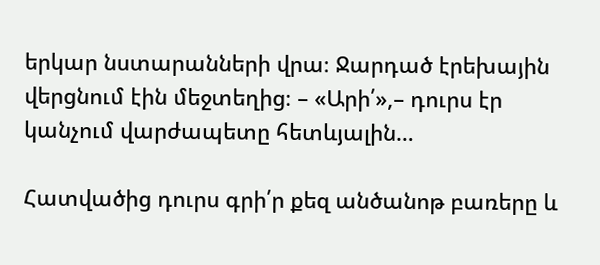երկար նստարանների վրա։ Ջարդած էրեխային վերցնում էին մեջտեղից։ – «Արի՛»,– դուրս էր կանչում վարժապետը հետևյալին…

Հատվածից դուրս գրի՛ր քեզ անծանոթ բառերը և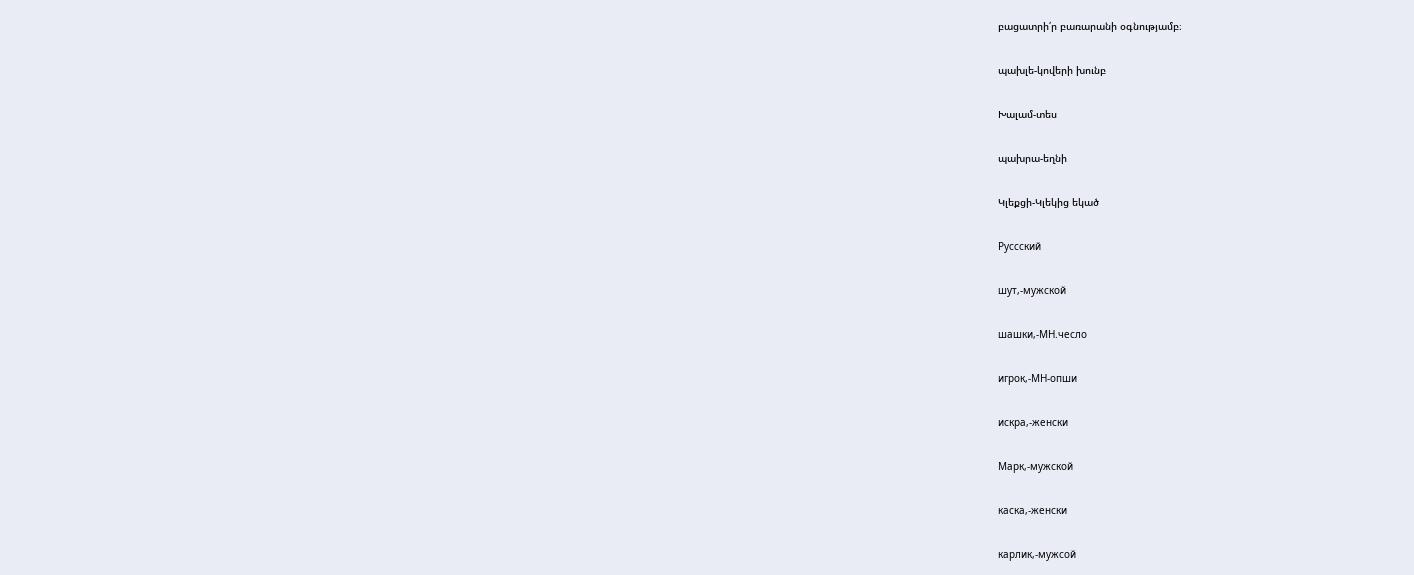բացատրի՛ր բառարանի օգնությամբ։

պախլե-կովերի խունբ

Խալամ-տես

պախրա-եղնի

Կլեքցի-Կլեկից եկած

Руссский

шут,-мужской

шашки,-МН.чесло

игрок,-МН-опши

искра,-женски

Марк,-мужской

каска,-женски

карлик,-мужсой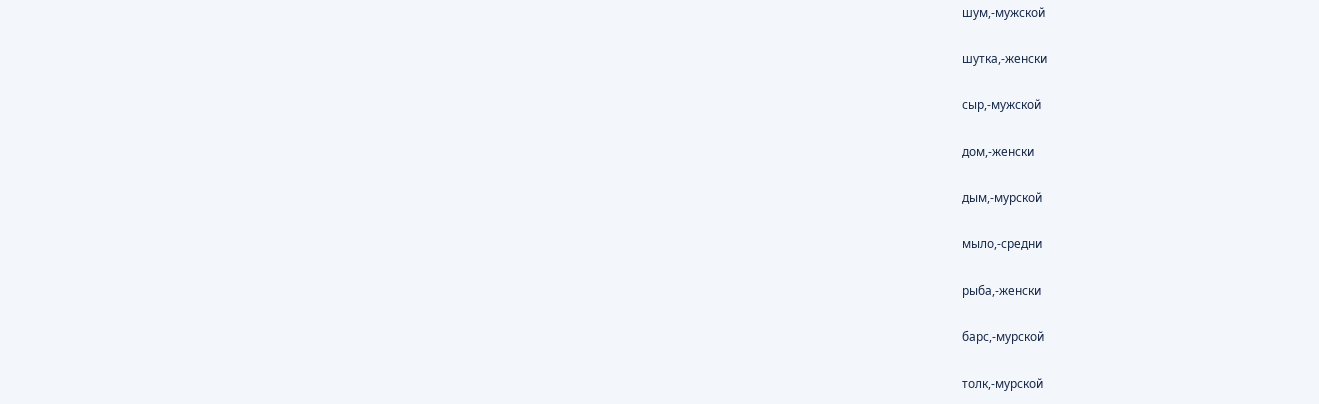шум,-мужской

шутка,-женски

сыр,-мужской

дом,-женски

дым,-мурской

мыло,-средни

рыба,-женски

барс,-мурской

толк,-мурской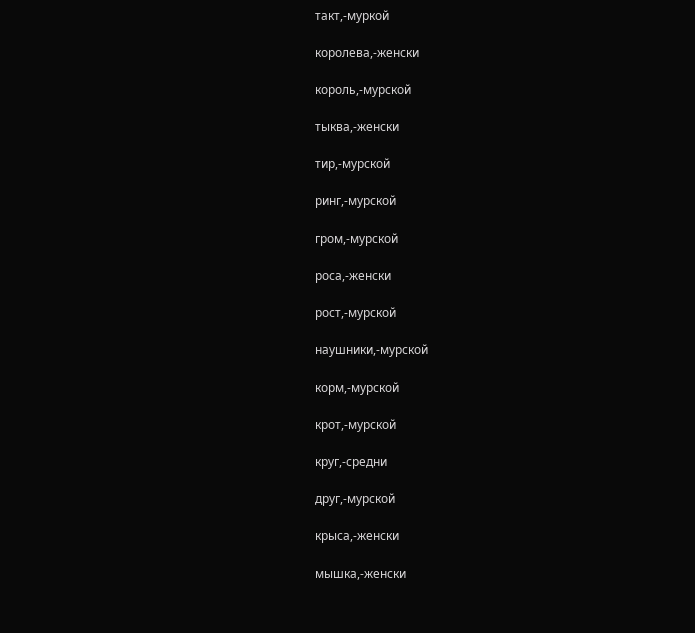такт,-муркой

королева,-женски

король,-мурской

тыква,-женски

тир,-мурской

ринг,-мурской

гром,-мурской

роса,-женски

рост,-мурской

наушники,-мурской

корм,-мурской

крот,-мурской

круг,-средни

друг,-мурской

крыса,-женски

мышка,-женски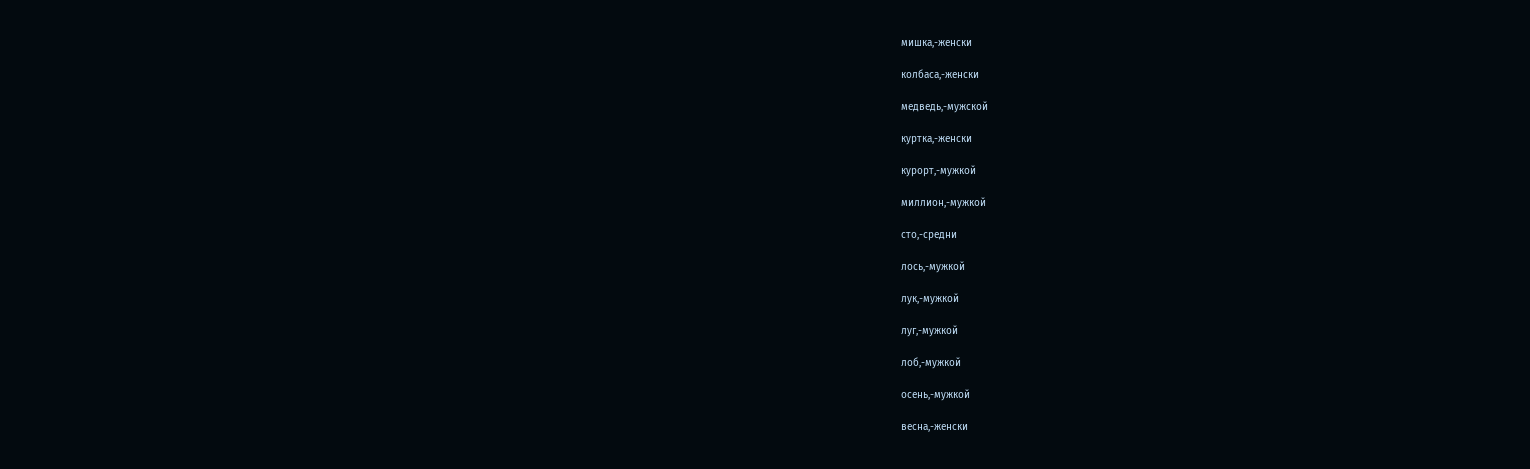мишка,-женски

колбаса,-женски

медведь,-мужской

куртка,-женски

курорт,-мужкой

миллион,-мужкой

сто,-средни

лось,-мужкой

лук,-мужкой

луг,-мужкой

лоб,-мужкой

осень,-мужкой

весна,-женски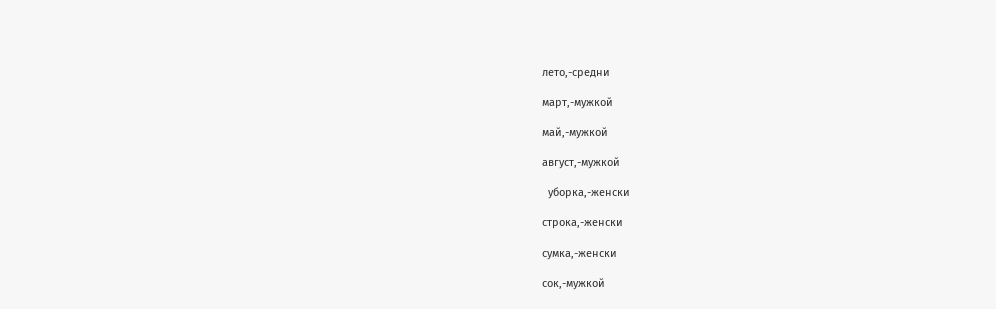лето,-средни

март,-мужкой

май,-мужкой

август,-мужкой

  уборка,-женски

строка,-женски

сумка,-женски

сок,-мужкой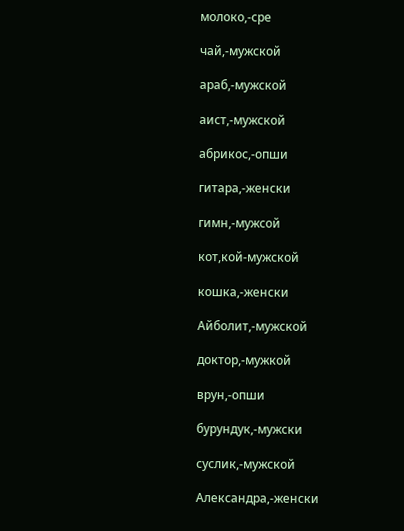молоко,-сре

чай,-мужской

араб,-мужской

аист,-мужской

абрикос,-опши

гитара,-женски

гимн,-мужсой

кот,кой-мужской

кошка,-женски

Айболит,-мужской

доктор,-мужкой

врун,-опши

бурундук,-мужски

суслик,-мужской

Александра,-женски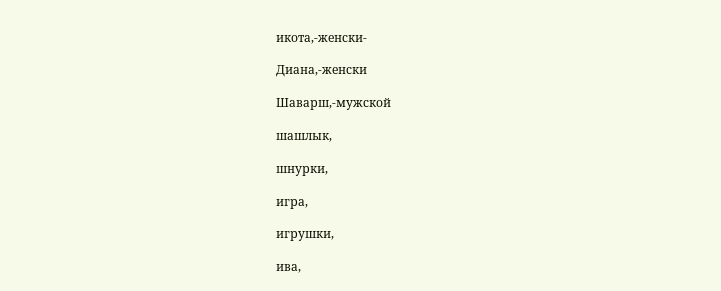икота,-женски-

Диана,-женски

Шаварш,-мужской

шашлык,

шнурки,

игра,

игрушки,

ива,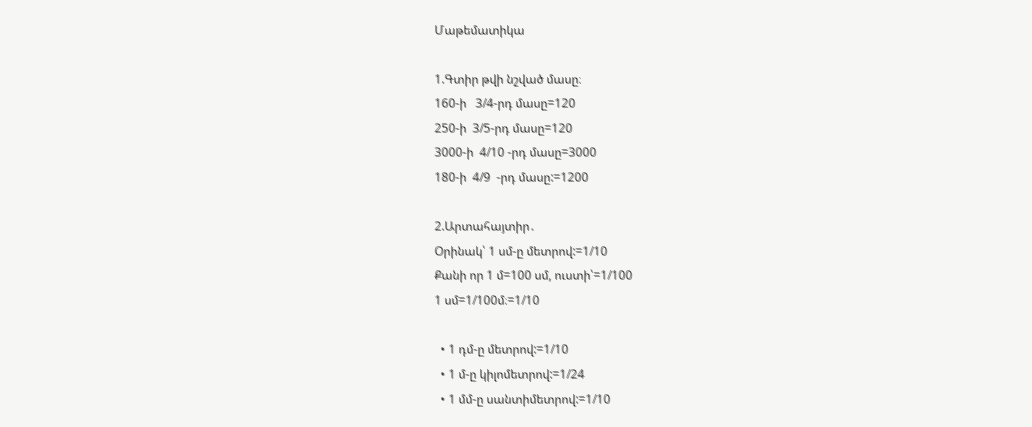Մաթեմատիկա

1.Գտիր թվի նշված մասը։
160-ի   3/4-րդ մասը=120
250-ի  3/5-րդ մասը=120
3000-ի  4/10 -րդ մասը=3000
180-ի  4/9  -րդ մասը:=1200

2.Արտահայտիր․
Օրինակ՝ 1 սմ-ը մետրով:=1/10
Քանի որ 1 մ=100 սմ, ուստի՝=1/100
1 սմ=1/100մ։=1/10

  • 1 դմ-ը մետրով:=1/10
  • 1 մ-ը կիլոմետրով:=1/24
  • 1 մմ-ը սանտիմետրով:=1/10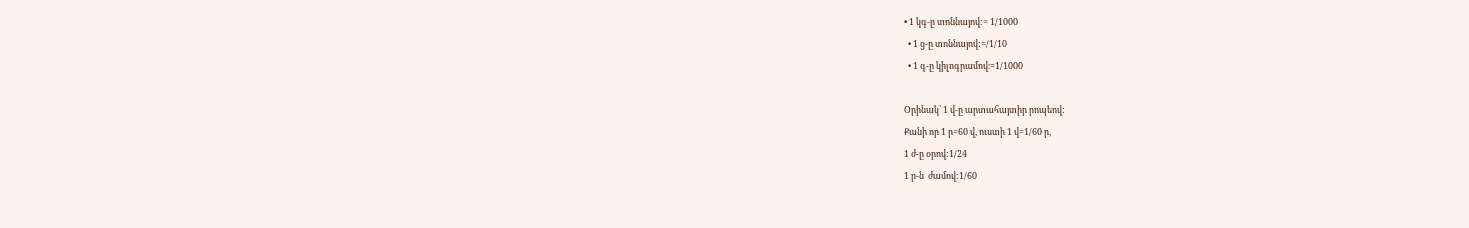• 1 կգ-ը տոննայով:= 1/1000
  • 1 ց-ը տոննայով:=/1/10
  • 1 գ-ը կիլոգրամով։=1/1000

Օրինակ՝ 1 վ-ը արտահայտիր րոպեով:
Քանի որ 1 ր=60 վ, ուստի 1 վ=1/60 ր,
1 ժ-ը օրով:1/24
1 ր-ն  ժամով:1/60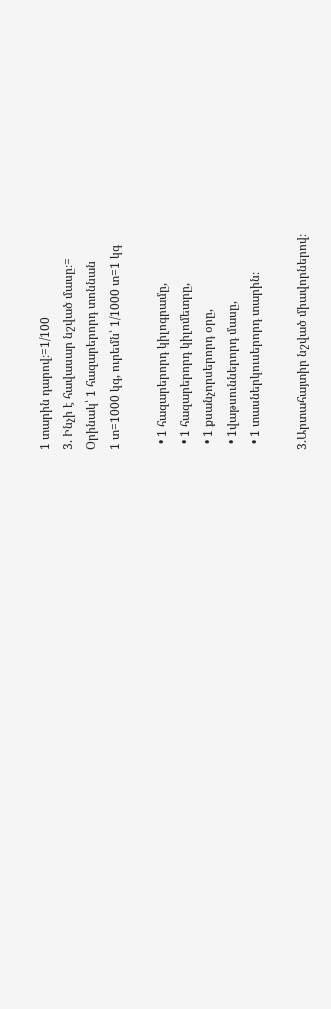1 տարին դարով։=1/100
3. Ինչի է հավասար նշված մասը։=
Օրինակ՝ 1 հազարերորդ տոննան
1 տ=1000 կգ, ուրեմն՝ 1/1000 տ=1 կգ

  • 1 հազարերորդ կիլոգրամը,
  • 1 հազարերորդ կիլոմետրը,
  • 1 քսանչորսերորդ օրը,
  • 1վաթսուններորդ մասը,
  • 1 տասներկուսերորդ տարին։

3.Արտահայտիր նշված միավորներով։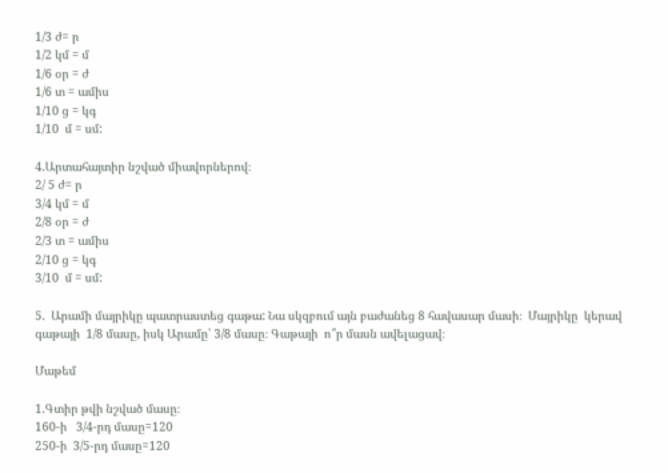1/3 ժ= ր
1/2 կմ = մ
1/6 օր = ժ
1/6 տ = ամիս
1/10 ց = կգ
1/10  մ = սմ:

4.Արտահայտիր նշված միավորներով։
2/ 5 ժ= ր
3/4 կմ = մ
2/8 օր = ժ
2/3 տ = ամիս
2/10 ց = կգ
3/10  մ = սմ:

5.  Արամի մայրիկը պատրաստեց գաթա: Նա սկզբում այն բաժանեց 8 հավասար մասի։  Մայրիկը  կերավ գաթայի  1/8 մասը, իսկ Արամը՝ 3/8 մասը։ Գաթայի  ո՞ր մասն ավելացավ։

Մաթեմ

1.Գտիր թվի նշված մասը։
160-ի   3/4-րդ մասը=120
250-ի  3/5-րդ մասը=120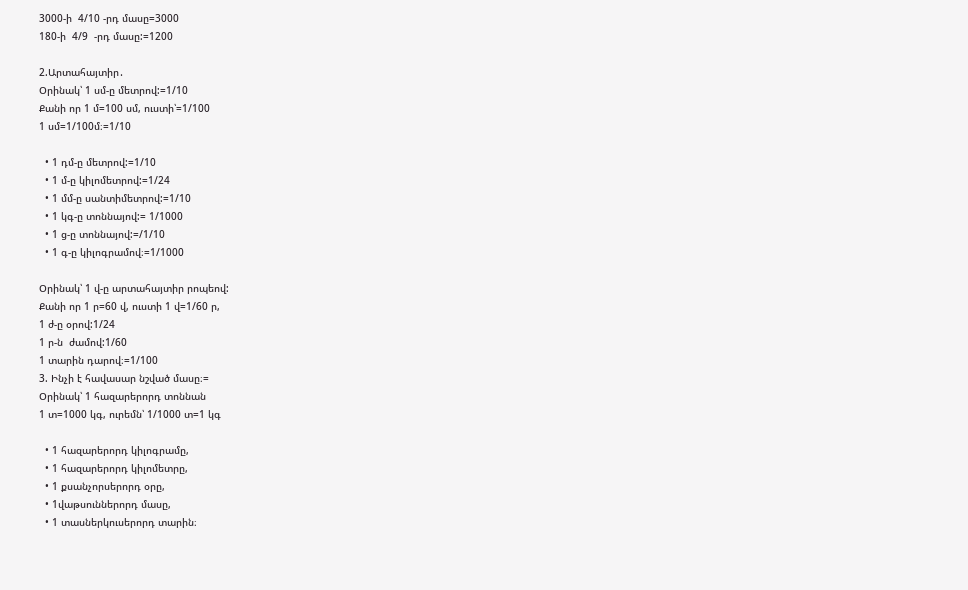3000-ի  4/10 -րդ մասը=3000
180-ի  4/9  -րդ մասը:=1200

2.Արտահայտիր․
Օրինակ՝ 1 սմ-ը մետրով:=1/10
Քանի որ 1 մ=100 սմ, ուստի՝=1/100
1 սմ=1/100մ։=1/10

  • 1 դմ-ը մետրով:=1/10
  • 1 մ-ը կիլոմետրով:=1/24
  • 1 մմ-ը սանտիմետրով:=1/10
  • 1 կգ-ը տոննայով:= 1/1000
  • 1 ց-ը տոննայով:=/1/10
  • 1 գ-ը կիլոգրամով։=1/1000

Օրինակ՝ 1 վ-ը արտահայտիր րոպեով:
Քանի որ 1 ր=60 վ, ուստի 1 վ=1/60 ր,
1 ժ-ը օրով:1/24
1 ր-ն  ժամով:1/60
1 տարին դարով։=1/100
3. Ինչի է հավասար նշված մասը։=
Օրինակ՝ 1 հազարերորդ տոննան
1 տ=1000 կգ, ուրեմն՝ 1/1000 տ=1 կգ

  • 1 հազարերորդ կիլոգրամը,
  • 1 հազարերորդ կիլոմետրը,
  • 1 քսանչորսերորդ օրը,
  • 1վաթսուններորդ մասը,
  • 1 տասներկուսերորդ տարին։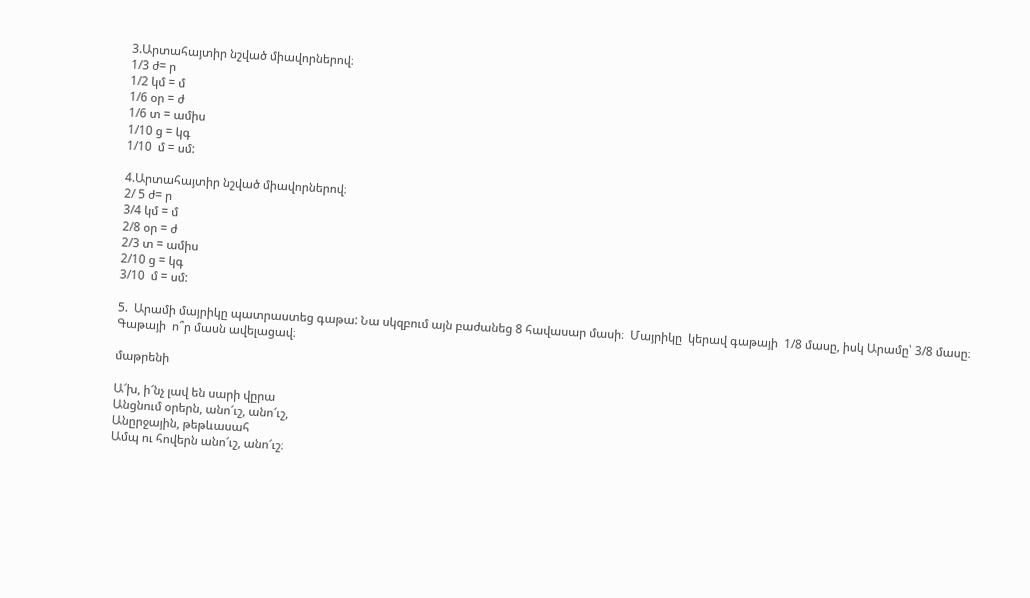3.Արտահայտիր նշված միավորներով։
1/3 ժ= ր
1/2 կմ = մ
1/6 օր = ժ
1/6 տ = ամիս
1/10 ց = կգ
1/10  մ = սմ:

4.Արտահայտիր նշված միավորներով։
2/ 5 ժ= ր
3/4 կմ = մ
2/8 օր = ժ
2/3 տ = ամիս
2/10 ց = կգ
3/10  մ = սմ:

5.  Արամի մայրիկը պատրաստեց գաթա: Նա սկզբում այն բաժանեց 8 հավասար մասի։  Մայրիկը  կերավ գաթայի  1/8 մասը, իսկ Արամը՝ 3/8 մասը։ Գաթայի  ո՞ր մասն ավելացավ։

մաթրենի

Ա՜խ, ի՜նչ լավ են սարի վըրա
Անցնում օրերն, անո՜ւշ, անո՜ւշ,
Անըրջային, թեթևասահ
Ամպ ու հովերն անո՜ւշ, անո՜ւշ։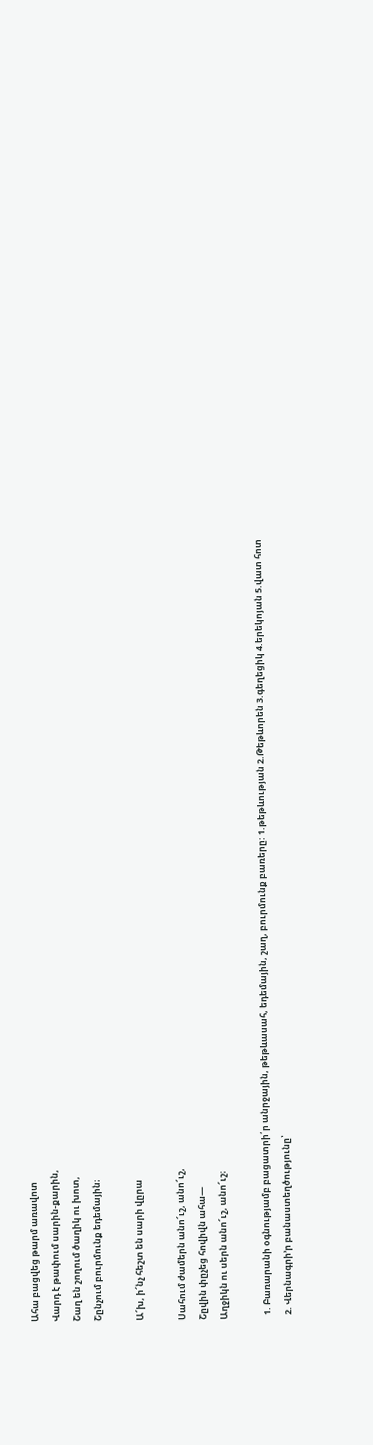Ահա բացվեց թարմ առավոտ
Վարդ է թափում սարին-քարին,
Շաղ են շողում ծաղիկ ու խոտ,
Շընչում բուրմունք եդեմային։

Ա՜խ, ի՜նչ հեշտ են սարի վըրա

Սահում ժամերն անո՜ւշ, անո՜ւշ,
Շըվին փըչեց հովիվն ահա―
Աղջիկն ու սերն անո՜ւշ, անո՜ւշ։

  1. Բառարանի օգնությամբ բացատրի՛ր անրջային, թեթևասահ, եդեմային, շաղ, բուրմունք բառերը: 1.թեթևության 2.Թեթևորեն 3.գեղեցիկ 4.երեկոյան 5.վատ հոտ
  2. Վերնագրի’ր բանաստեղծությունը՝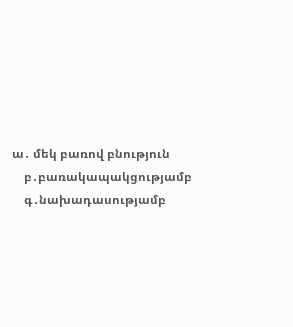ա․ մեկ բառով բնություն
    բ․բառակապակցությամբ
    գ․նախադասությամբ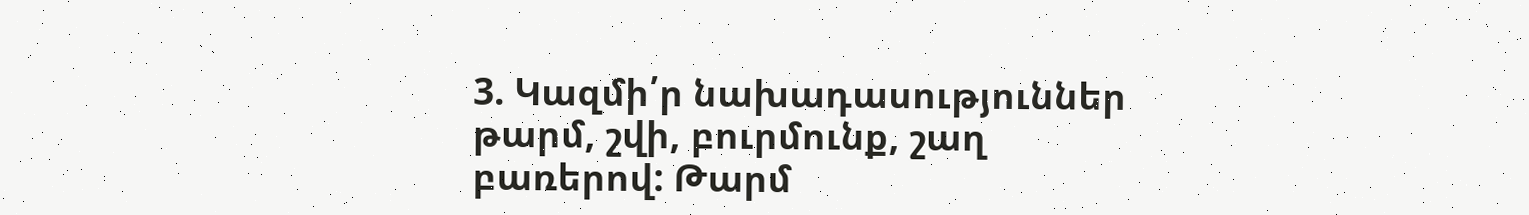3. Կազմի՛ր նախադասություններ  թարմ, շվի, բուրմունք, շաղ բառերով: Թարմ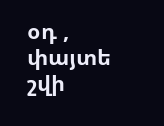օդ , փայտե շվի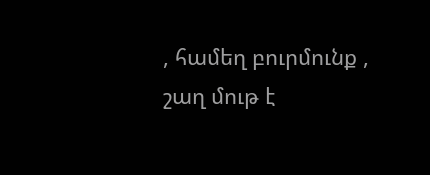, համեղ բուրմունք , շաղ մութ է